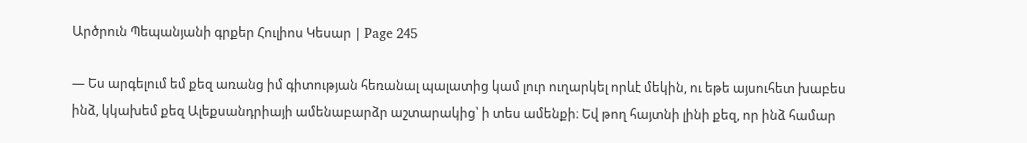Արծրուն Պեպանյանի գրքեր Հուլիոս Կեսար | Page 245

— Ես արգելում եմ քեզ առանց իմ գիտության հեռանալ պալատից կամ լուր ուղարկել որևէ մեկին, ու եթե այսուհետ խաբես ինձ, կկախեմ քեզ Ալեքսանդրիայի ամենաբարձր աշտարակից՝ ի տես ամենքի։ Եվ թող հայտնի լինի քեզ, որ ինձ համար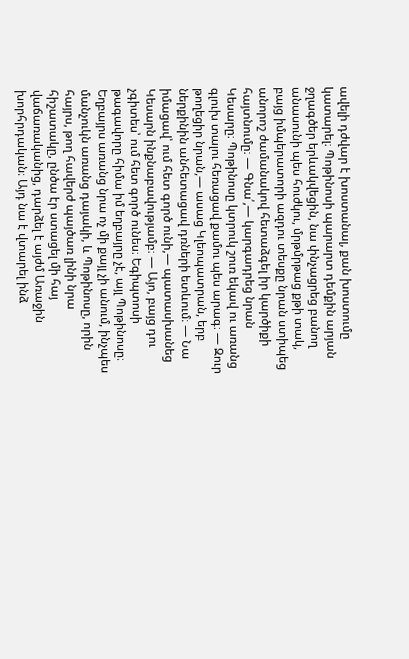ավելի դժվար է խոստանալ, քան խոստումը կատարել։ Պոթինոսի պարարտ դեմքին արյան ջղագծեր երևակվեցին, նա փնչացրեց բանող անասունի պես հուժկու, մրթմրթաց քթի տակ, բայց իմպերատորի ազդու տեսքը նրան ստիպեց անորոշ ժամանակով հետաձգել իր կարծիքի հայտնումը։ — Գնա՛,— կարգադրեց նրան Կեսարը։ Պոթինոսը կտրուկ շուռ եկավ ու առանց գլուխ տալու հեռացավ քամու պես արագ։ — Զուր թողեցիր նրան,— ասաց Կլեոպատրան, երբ ներքինին անհետացավ դռների ետևում։ — Նա իմացավ՝ ում հետ գործ ունի,— պատասխանեց Կեսարն ինքնաբավությամբ։ — Այո, բայց դու չգիտես՝ ում հետ գործ ունես։ Եգիպտոսի թագավորը հիմա իմ եղբայրը չէ, այլ Պոթինոսը։ Եղբայրս առանց նրա ոչ մի քայլ չի անում, ինչպես մանչուկն առանց դայակի, և Պոթինոսը, որին հայրս, թող հավերժ պայծառ լինի նրա հիշատակը, ընծա էր ստացել մի հայ վաճառականից, դարձել է այժմ Առաջին խորհրդական։ Այդ նա է վտարել ինձ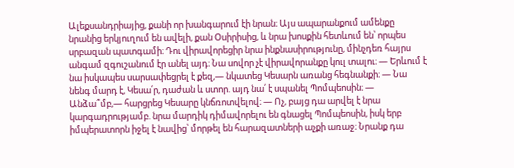Ալեքսանդրիայից, քանի որ խանգարում էի նրան։ Այս ապարանքում ամենքը նրանից երկյուղում են ավելի, քան Օսիրիսից, և նրա խոսքին հետևում են՝ որպես սրբազան պատգամի։ Դու վիրավորեցիր նրա ինքնասիրությունը, մինչդեռ հայրս անգամ զգուշանում էր անել այդ։ Նա սովոր չէ վիրավորանքը կուլ տալու։ — Երևում է նա իսկապես սարսափեցրել է քեզ,— նկատեց Կեսարն առանց հեգնանքի։ — Նա նենգ մարդ է, Կեսա՛ր, դաժան և ստոր. այդ նա՛ է սպանել Պոմպեոսին։ — Անձա՞մբ,— հարցրեց Կեսարը կնճռոտվելով։ — Ոչ, բայց դա արվել է նրա կարգադրությամբ. նրա մարդիկ դիմավորելու են գնացել Պոմպեոսին, իսկ երբ իմպերատորն իջել է նավից՝ մորթել են հարազատների աչքի առաջ։ Նրանք դա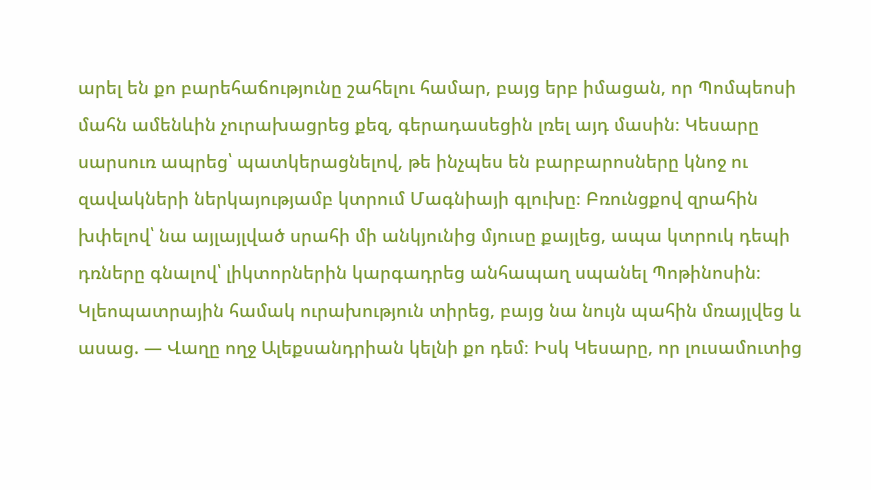արել են քո բարեհաճությունը շահելու համար, բայց երբ իմացան, որ Պոմպեոսի մահն ամենևին չուրախացրեց քեզ, գերադասեցին լռել այդ մասին։ Կեսարը սարսուռ ապրեց՝ պատկերացնելով, թե ինչպես են բարբարոսները կնոջ ու զավակների ներկայությամբ կտրում Մագնիայի գլուխը։ Բռունցքով զրահին խփելով՝ նա այլայլված սրահի մի անկյունից մյուսը քայլեց, ապա կտրուկ դեպի դռները գնալով՝ լիկտորներին կարգադրեց անհապաղ սպանել Պոթինոսին։ Կլեոպատրային համակ ուրախություն տիրեց, բայց նա նույն պահին մռայլվեց և ասաց. — Վաղը ողջ Ալեքսանդրիան կելնի քո դեմ։ Իսկ Կեսարը, որ լուսամուտից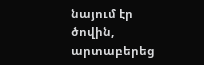նայում էր ծովին, արտաբերեց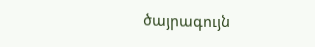ծայրագույն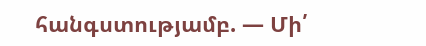հանգստությամբ. — Մի՛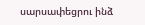սարսափեցրու ինձ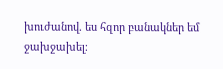խուժանով. ես հզոր բանակներ եմ ջախջախել։